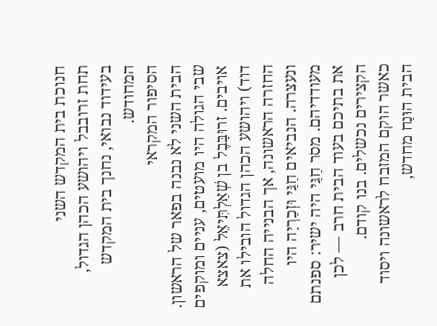חנוכת בית המקדש השני
תחת זרובבל ויהושע הכהן הגדול, בעידוד נבואי, נחנך בית המקדש המחודש.
הסיפור המקראי
הבית השני לא נבנה בפאר של הראשון. שבי הגולה היו מועטים, עניים ומוקפים אויבים. זרוּבָּבֶל בן שְׁאַלְתִּיאֵל (צאצא דוד) ויהושע הכהן הגדול הובילו את החזרה הראשונה, אך הבנייה החלה ונעצרה. הנביאים חַגַּי וּזְכַרְיָה היו מעודדיהם. מסר חַגַּי היה ישיר: ספנתם את בתיכם בעוד הבית חרב — לכן הקצירים נכשלים. בנו קודם.
כאשר הוקם המזבח לראשונה ויסוד הבית הוּנַח מחדש,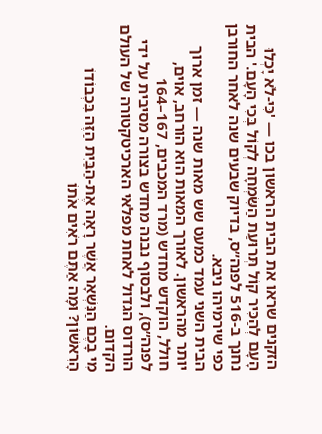הזקנים שראו את הבית הראשון בכו — 'כִּי-לֹא יָכְלוּ הָעָם לְהַכִּיר קוֹל תְּרוּעַת הַשִּׂמְחָה לְקוֹל בְּכִי הָעָם.' הבית נחנך ב-516 לפנה״ס, בדיוק שבעים שנה לאחר החורבן כפי שירמיהו ניבא.
הבית השני עמד כמעט שש מאות שנה — זמן ארוך יותר מהראשון. לאורך המאות הוא הורחב, אוים, חולל, הוקדש מחדש (מרד המכבים, 167–164 לפנה״ס), ולבסוף נבנה מחדש בצורה מסיבית על ידי הורדוס הגדול לאחת מפלאי הארכיטקטורה של העולם הקדום.
מִי בָכֶם הַנִּשְׁאָר אֲשֶׁר רָאָה אֶת-הַבַּיִת הַזֶּה בִּכְבוֹדוֹ הָרִאשׁוֹן? וּמָה אַתֶּם רֹאִים אֹתוֹ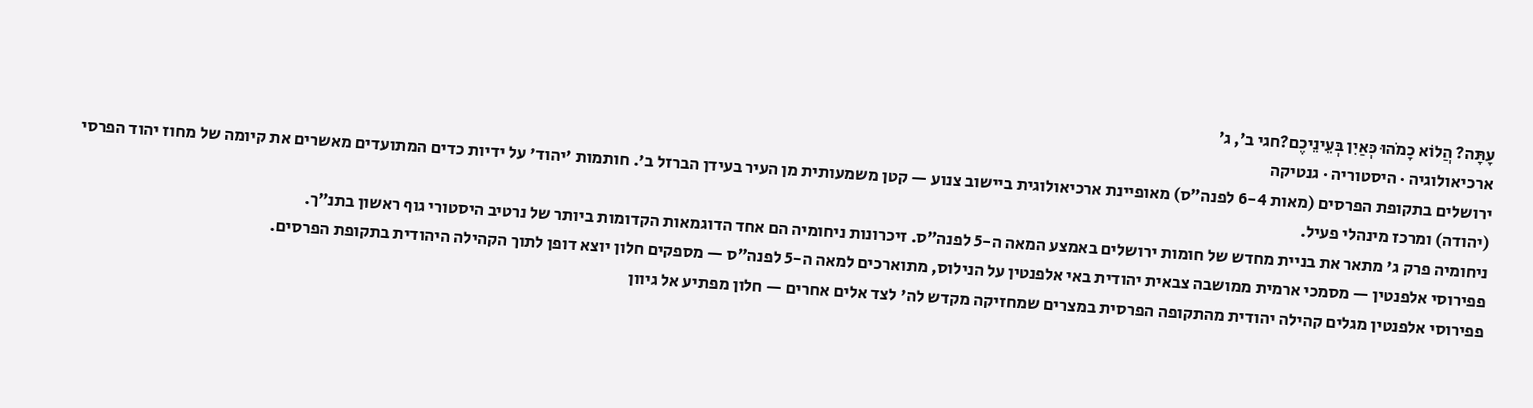עָתָּה? הֲלוֹא כָמֹהוּ כְּאַיִן בְּעֵינֵיכֶם?חגי ב׳, ג׳
ארכיאולוגיה · היסטוריה · גנטיקה
ירושלים בתקופת הפרסים (מאות 6-4 לפנה״ס) מאופיינת ארכיאולוגית ביישוב צנוע — קטן משמעותית מן העיר בעידן הברזל ב'. חותמות 'יהוד' על ידיות כדים המתועדים מאשרים את קיומה של מחוז יהוד הפרסי (יהודה) ומרכז מינהלי פעיל.
ניחומיה פרק ג' מתאר את בניית מחדש של חומות ירושלים באמצע המאה ה-5 לפנה״ס. זיכרונות ניחומיה הם אחד הדוגמאות הקדומות ביותר של נרטיב היסטורי גוף ראשון בתנ״ך.
פפירוסי אלפנטין — מסמכי ארמית ממושבה צבאית יהודית באי אלפנטין על הנילוס, מתוארכים למאה ה-5 לפנה״ס — מספקים חלון יוצא דופן לתוך הקהילה היהודית בתקופת הפרסים.
פפירוסי אלפנטין מגלים קהילה יהודית מהתקופה הפרסית במצרים שמחזיקה מקדש לה' לצד אלים אחרים — חלון מפתיע אל גיוון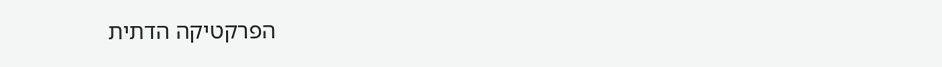הפרקטיקה הדתית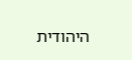היהודית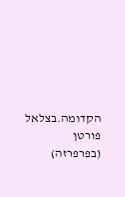הקדומה.בצלאל פורטן (בפרפרזה)